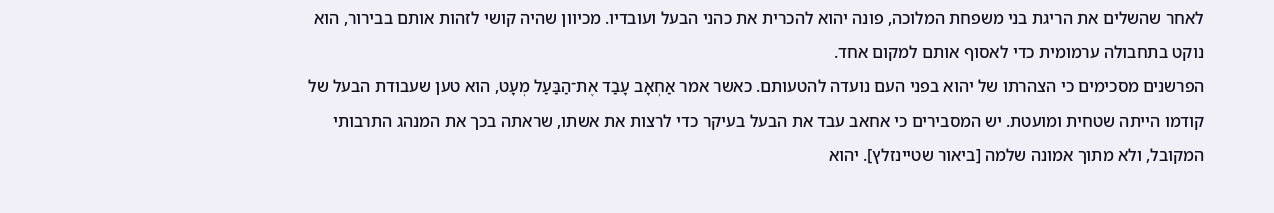לאחר שהשלים את הריגת בני משפחת המלוכה, פונה יהוא להכרית את כהני הבעל ועובדיו. מכיוון שהיה קושי לזהות אותם בבירור, הוא נוקט בתחבולה ערמומית כדי לאסוף אותם למקום אחד.
הפרשנים מסכימים כי הצהרתו של יהוא בפני העם נועדה להטעותם. כאשר אמר אַחְאָב עָבַד אֶת־הַבַּעַל מְעָט, הוא טען שעבודת הבעל של קודמו הייתה שטחית ומועטת. יש המסבירים כי אחאב עבד את הבעל בעיקר כדי לרצות את אשתו, שראתה בכך את המנהג התרבותי המקובל, ולא מתוך אמונה שלמה [ביאור שטיינזלץ]. יהוא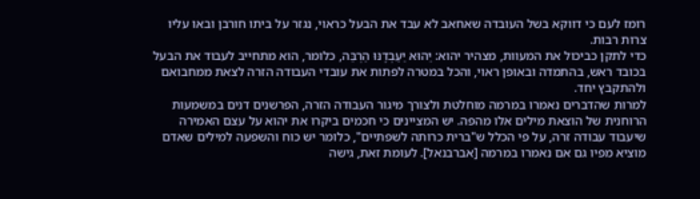רומז לעם כי דווקא בשל העובדה שאחאב לא עבד את הבעל כראוי, נגזר על ביתו חורבן ובאו עליו צרות רבות.
כדי לתקן כביכול את המעוות, מצהיר יהוא: יֵהוּא יַעַבְדֶנּוּ הַרְבֵּה, כלומר, הוא מתחייב לעבוד את הבעל בכובד ראש, בהתמדה ובאופן ראוי, והכל במטרה לפתות את עובדי העבודה הזרה לצאת ממחבואם ולהתקבץ יחד.
למרות שהדברים נאמרו במרמה מוחלטת ולצורך מיגור העבודה הזרה, הפרשנים דנים במשמעות הרוחנית של הוצאת מילים אלו מהפה. יש המציינים כי חכמים ביקרו את יהוא על עצם האמירה שיעבוד עבודה זרה, על פי הכלל ש"ברית כרותה לשפתיים", כלומר יש כוח והשפעה למילים שאדם מוציא מפיו גם אם נאמרו במרמה [אברבנאל]. לעומת זאת, גישה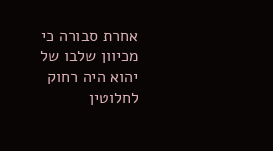אחרת סבורה כי מכיוון שלבו של יהוא היה רחוק לחלוטין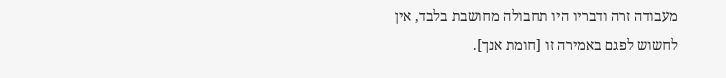מעבודה זרה ודבריו היו תחבולה מחושבת בלבד, אין לחשוש לפגם באמירה זו [חומת אנך].